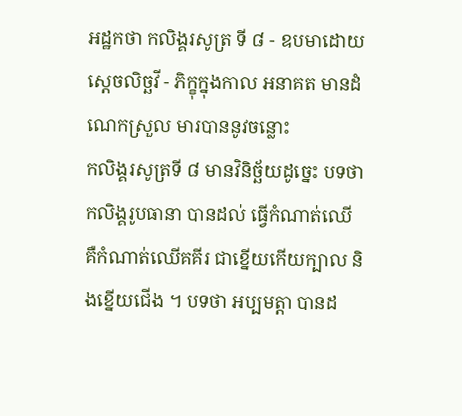អដ្ឋកថា កលិង្គរសូត្រ ទី ៨ - ឧបមាដោយស្តេចលិច្ឆវី - ភិក្ខុក្នុងកាល អនាគត មានដំណេកស្រួល មារបាននូវចន្លោះ
កលិង្គរសូត្រទី ៨ មានវិនិច្ឆ័យដូច្នេះ បទថា កលិង្គរូបធានា បានដល់ ធ្វើកំណាត់ឈើ គឺកំណាត់ឈើគគីរ ជាខ្នើយកើយក្បាល និងខ្នើយជើង ។ បទថា អប្បមត្តា បានដ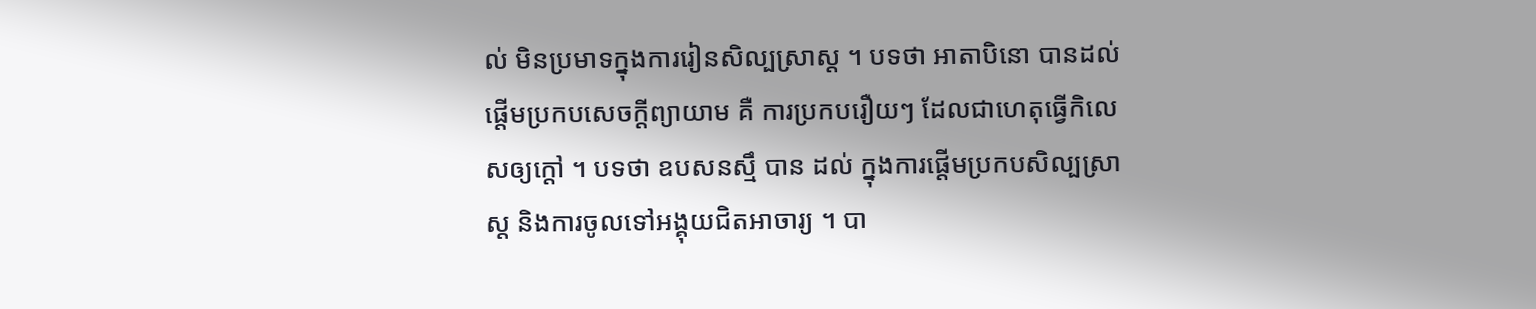ល់ មិនប្រមាទក្នុងការរៀនសិល្បស្រាស្ត ។ បទថា អាតាបិនោ បានដល់ ផ្តើមប្រកបសេចក្តីព្យាយាម គឺ ការប្រកបរឿយៗ ដែលជាហេតុធ្វើកិលេសឲ្យក្តៅ ។ បទថា ឧបសនស្មឹ បាន ដល់ ក្នុងការផ្តើមប្រកបសិល្បស្រាស្ត និងការចូលទៅអង្គុយជិតអាចារ្យ ។ បា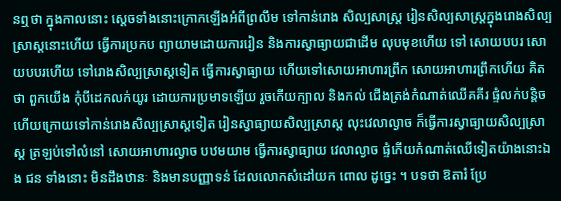នឮថា ក្នុងកាលនោះ ស្តេចទាំងនោះក្រោកឡើងអំពីព្រលឹម ទៅកាន់រោង សិល្បសាស្ត្រ រៀនសិល្បសាស្ត្រក្នុងរោងសិល្បស្រាស្តនោះហើយ ធ្វើការប្រកប ព្យាយាមដោយការរៀន និងការស្វាធ្យាយជាដើម លុបមុខហើយ ទៅ សោយបបរ សោយបបរហើយ ទៅរោងសិល្បស្រាស្តទៀត ធ្វើការស្វាធ្យាយ ហើយទៅសោយអាហារព្រឹក សោយអាហារព្រឹកហើយ គិតថា ពួកយើង កុំបីដេកលក់យូរ ដោយការប្រមាទឡើយ រួចកើយក្បាល និងកល់ ជើងត្រង់កំណាត់ឈើគគីរ ផ្ទំលក់បន្តិច ហើយក្រោយទៅកាន់រោងសិល្បស្រាស្តទៀត រៀនស្វាធ្យាយសិល្បស្រាស្ត លុះវេលាល្ងាច ក៏ធ្វើការស្វាធ្យាយសិល្បស្រាស្ត ត្រឡប់ទៅលំនៅ សោយអាហារល្ងាច បឋមយាម ធ្វើការស្វាធ្យាយ វេលាល្ងាច ផ្ទំកើយកំណាត់ឈើទៀតយ៉ាងនោះឯង ជន ទាំងនោះ មិនដឹងឋានៈ និងមានបញ្ញាទន់ ដែលលោកសំដៅយក ពោល ដូច្នេះ ។ បទថា ឱតារំ ប្រែ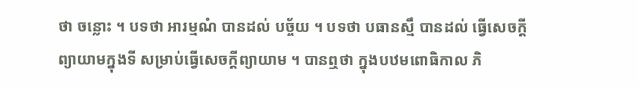ថា ចន្លោះ ។ បទថា អារម្មណំ បានដល់ បច្ច័យ ។ បទថា បធានស្មឹ បានដល់ ធ្វើសេចក្តីព្យាយាមក្នុងទី សម្រាប់ធ្វើសេចក្តីព្យាយាម ។ បានឮថា ក្នុងបឋមពោធិកាល ភិ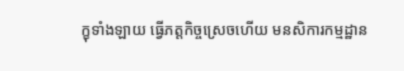ក្ខុទាំងឡាយ ធ្វើភត្តកិច្ចស្រេចហើយ មនសិការកម្មដ្ឋាន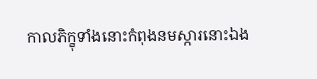កាលភិក្ខុទាំងនោះកំពុងនមស្ការនោះឯង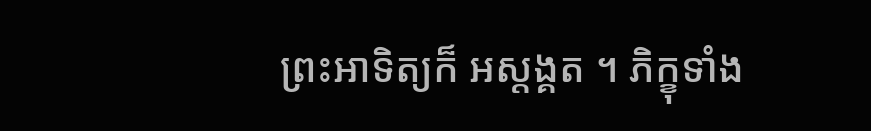ព្រះអាទិត្យក៏ អស្តង្គត ។ ភិក្ខុទាំង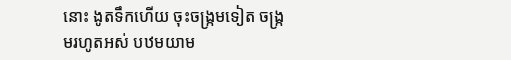នោះ ងូតទឹកហើយ ចុះចង្រ្កមទៀត ចង្រ្កមរហូតអស់ បឋមយាម